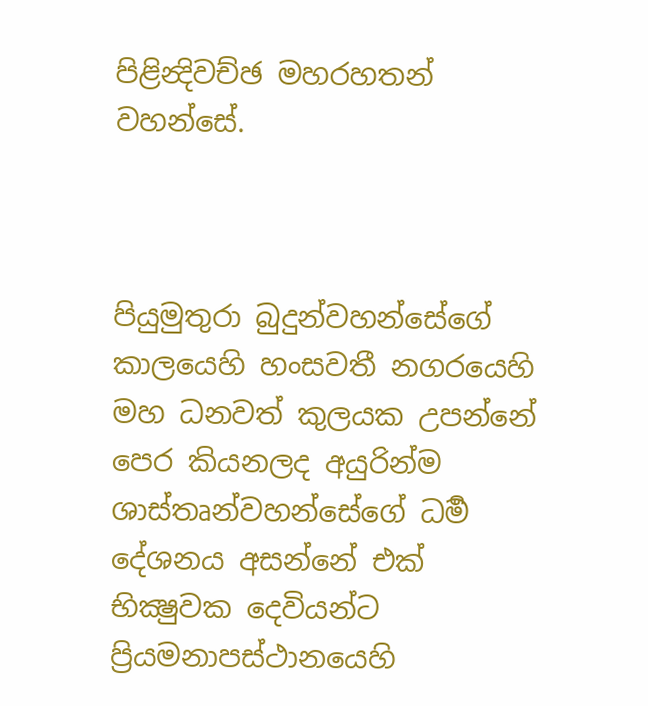පිළින්‍දිවච්ඡ මහරහතන් වහන්සේ.



පියුමුතුරා බුදුන්වහන්සේගේ කාලයෙහි හංසවතී නගරයෙහි මහ ධනවත් කුලයක උපන්නේ පෙර කියනලද අයුරින්ම ශාස්තෘන්වහන්සේගේ ධර්‍ම දේශනය අසන්නේ එක් භික්‍ෂුවක දෙවියන්ට ප්‍රියමනාපස්ථානයෙහි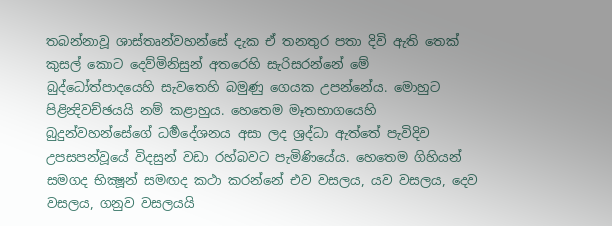තබන්නාවූ ශාස්තෘන්වහන්සේ දැක ඒ තනතුර පතා දිවි ඇති තෙක් කුසල් කොට දෙව්මිනිසුන් අතරෙහි සැරිසරන්නේ මේ බුද්ධෝත්පාදයෙහි සැවතෙහි බමුණු ගෙයක උපන්නේය. මොහුට පිළින්‍දිවච්ඡයයි නම් කළාහුය. හෙතෙම මෑතභාගයෙහි බුදුන්වහන්සේගේ ධර්‍මදේශනය අසා ලද ශ්‍රද්ධා ඇත්තේ පැවිදිව උපසපන්වූයේ විදසුන් වඩා රහ්බවට පැමිණියේය. හෙතෙම ගිහියන් සමගද භික්‍ෂූන් සමඟද කථා කරන්නේ එව වසලය, යව වසලය, දෙව වසලය, ගනුව වසලයයි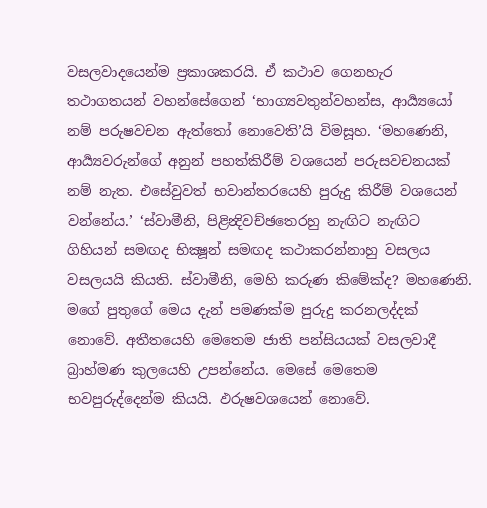වසලවාදයෙන්ම ප්‍රකාශකරයි. ඒ කථාව ගෙනහැර තථාගතයන් වහන්සේගෙන් ‘භාග්‍යවතුන්වහන්ස, ආර්‍ය්‍යයෝ නම් පරුෂවචන ඇත්තෝ නොවෙති’යි විමසූහ. ‘මහණෙනි, ආර්‍ය්‍යවරුන්ගේ අනුන් පහත්කිරීම් වශයෙන් පරුසවචනයක් නම් නැත. එසේවුවත් භවාන්තරයෙහි පුරුදු කිරීම් වශයෙන් වන්නේය.’ ‘ස්වාමීනි, පිළින්‍දිවච්ඡතෙරහු නැඟිට නැඟිට ගිහියන් සමඟද භික්‍ෂූන් සමඟද කථාකරන්නාහු වසලය වසලයයි කියති. ස්වාමීනි, මෙහි කරුණ කිමේක්ද? මහණෙනි. මගේ පුතුගේ මෙය දැන් පමණක්ම පුරුදු කරනලද්දක් නොවේ. අතීතයෙහි මෙතෙම ජාති පන්සියයක් වසලවාදී බ්‍රාහ්මණ කුලයෙහි උපන්නේය. මෙසේ මෙතෙම භවපුරුද්දෙන්ම කියයි. ඵරුෂවශයෙන් නොවේ.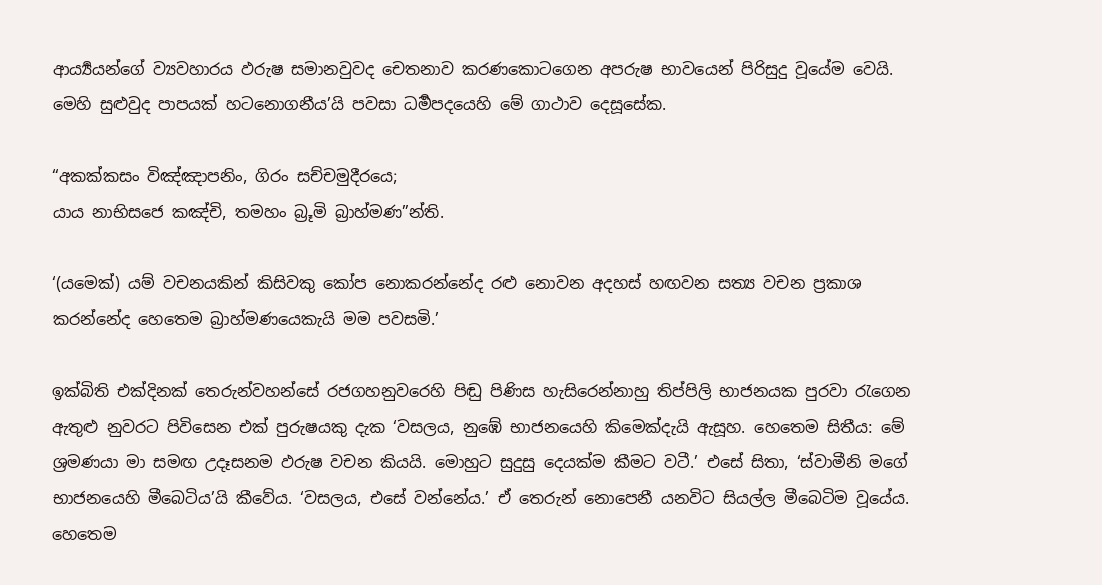ආර්‍ය්‍යයන්ගේ ව්‍යවහාරය ඵරුෂ සමානවුවද චෙතනාව කරණකොටගෙන අපරුෂ භාවයෙන් පිරිසුදු වූයේම වෙයි. මෙහි සුළුවුද පාපයක් හටනොගනීය’යි පවසා ධර්‍මපදයෙහි මේ ගාථාව දෙසූසේක.

“අකක්කසං විඤ්ඤාපනිං, ගිරං සච්චමුදීරයෙ;
යාය නාභිසජෙ කඤ්චි, තමහං බ්‍රූමි බ්‍රාහ්මණ”න්ති.

‘(යමෙක්) යම් වචනයකින් කිසිවකු කෝප නොකරන්නේද රළු නොවන අදහස් හඟවන සත්‍ය වචන ප්‍රකාශ කරන්නේද හෙතෙම බ්‍රාහ්මණයෙකැයි මම පවසමි.’

ඉක්බිති එක්දිනක් තෙරුන්වහන්සේ රජගහනුවරෙහි පිඬු පිණිස හැසිරෙන්නාහු තිප්පිලි භාජනයක පුරවා රැගෙන ඇතුළු නුවරට පිවිසෙන එක් පුරුෂයකු දැක ‘වසලය, නුඹේ භාජනයෙහි කිමෙක්දැයි ඇසූහ. හෙතෙම සිතීය: මේ ශ්‍රමණයා මා සමඟ උදෑසනම ඵරුෂ වචන කියයි. මොහුට සුදුසු දෙයක්ම කීමට වටී.’ එසේ සිතා, ‘ස්වාමීනි මගේ භාජනයෙහි මීබෙටිය’යි කීවේය. ‘වසලය, එසේ වන්නේය.’ ඒ තෙරුන් නොපෙනී යනවිට සියල්ල මීබෙටිම වූයේය. හෙතෙම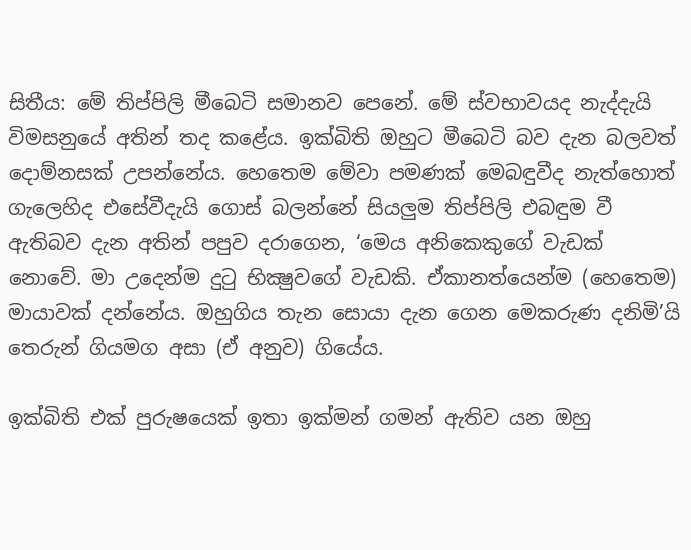සිතීය: මේ තිප්පිලි මීබෙටි සමානව පෙනේ. මේ ස්වභාවයද නැද්දැයි විමසනුයේ අතින් තද කළේය. ඉක්බිති ඔහුට මීබෙටි බව දැන බලවත් දොම්නසක් උපන්නේය. හෙතෙම මේවා පමණක් මෙබඳුවීද නැත්හොත් ගැලෙහිද එසේවීදැයි ගොස් බලන්නේ සියලුම තිප්පිලි එබඳුම වී ඇතිබව දැන අතින් පපුව දරාගෙන, ‘මෙය අනිකෙකුගේ වැඩක් නොවේ. මා උදෙන්ම දුටු භික්‍ෂුවගේ වැඩකි. ඒකානත්යෙන්ම (හෙතෙම) මායාවක් දන්නේය. ඔහුගිය තැන සොයා දැන ගෙන මෙකරුණ දනිමි’යි තෙරුන් ගියමග අසා (ඒ අනුව) ගියේය.

ඉක්බිති එක් පුරුෂයෙක් ඉතා ඉක්මන් ගමන් ඇතිව යන ඔහු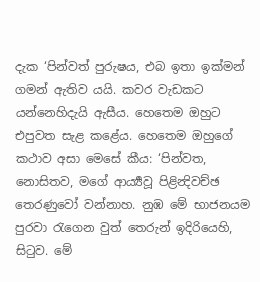දැක ‘පින්වත් පුරුෂය, එබ ඉතා ඉක්මන් ගමන් ඇතිව යයි. කවර වැඩකට යන්නෙහිදැයි ඇසීය. හෙතෙම ඔහුට එපුවත සැළ කළේය. හෙතෙම ඔහුගේ කථාව අසා මෙසේ කීය: ‘පින්වත, නොසිතව, මගේ ආර්‍ය්‍යවූ පිළින්‍දිවච්ඡ තෙරණුවෝ වන්නාහ. නුඹ මේ භාජනයම පුරවා රැගෙන වුත් තෙරුන් ඉදිරියෙහි, සිටුව. මේ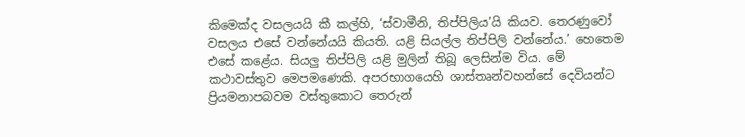කිමෙක්ද වසලයයි කී කල්හි, ‘ස්වාමීනි, තිප්පිලිය’යි කියව. තෙරණුවෝ වසලය එසේ වන්නේයයි කියති. යළි සියල්ල තිප්පිලි වන්නේය.’ හෙතෙම එසේ කළේය. සියලු තිප්පිලි යළි මුලින් තිබූ ලෙසින්ම විය. මේ කථාවස්තුව මෙපමණෙකි. අපරභාගයෙහි ශාස්තෘන්වහන්සේ දෙවියන්ට ප්‍රියමනාපබවම වස්තුකොට තෙරුන්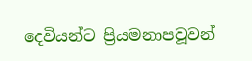දෙවියන්ට ප්‍රියමනාපවූවන්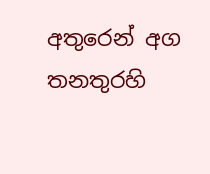අතුරෙන් අග තනතුරහි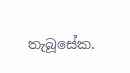තැබූසේක.